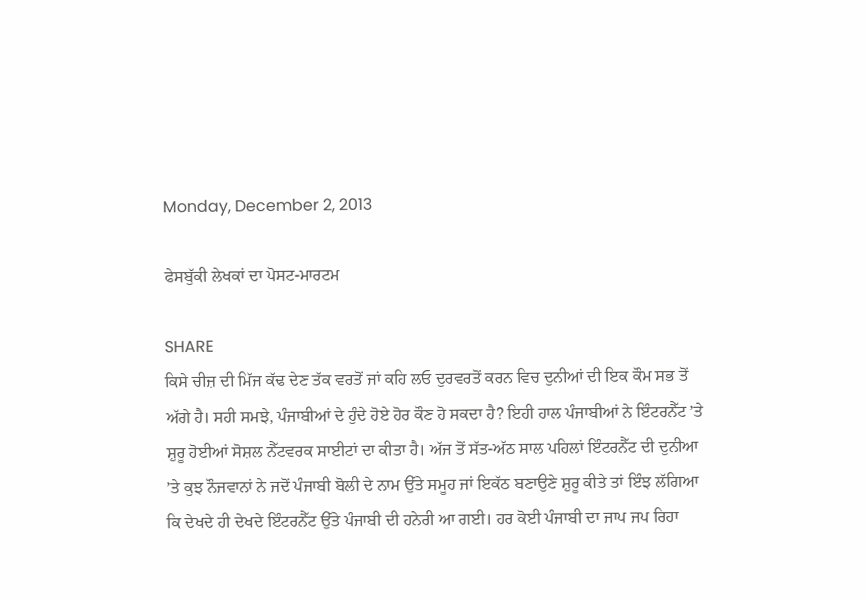Monday, December 2, 2013

ਫੇਸਬੁੱਕੀ ਲੇਖਕਾਂ ਦਾ ਪੋਸਟ-ਮਾਰਟਮ

SHARE
ਕਿਸੇ ਚੀਜ਼ ਦੀ ਮਿੱਜ ਕੱਢ ਦੇਣ ਤੱਕ ਵਰਤੋਂ ਜਾਂ ਕਹਿ ਲਓ ਦੁਰਵਰਤੋਂ ਕਰਨ ਵਿਚ ਦੁਨੀਆਂ ਦੀ ਇਕ ਕੌਮ ਸਭ ਤੋਂ ਅੱਗੇ ਹੈ। ਸਹੀ ਸਮਝੇ, ਪੰਜਾਬੀਆਂ ਦੇ ਹੁੰਦੇ ਹੋਏ ਹੋਰ ਕੌਣ ਹੋ ਸਕਦਾ ਹੈ? ਇਹੀ ਹਾਲ ਪੰਜਾਬੀਆਂ ਨੇ ਇੰਟਰਨੈੱਟ ’ਤੇ ਸ਼ੁਰੂ ਹੋਈਆਂ ਸੋਸ਼ਲ ਨੈੱਟਵਰਕ ਸਾਈਟਾਂ ਦਾ ਕੀਤਾ ਹੈ। ਅੱਜ ਤੋਂ ਸੱਤ-ਅੱਠ ਸਾਲ ਪਹਿਲਾਂ ਇੰਟਰਨੈੱਟ ਦੀ ਦੁਨੀਆ ’ਤੇ ਕੁਝ ਨੌਜਵਾਨਾਂ ਨੇ ਜਦੋਂ ਪੰਜਾਬੀ ਬੋਲੀ ਦੇ ਨਾਮ ਉੱਤੇ ਸਮੂਹ ਜਾਂ ਇਕੱਠ ਬਣਾਉਣੇ ਸ਼ੁਰੂ ਕੀਤੇ ਤਾਂ ਇੰਝ ਲੱਗਿਆ ਕਿ ਦੇਖਦੇ ਹੀ ਦੇਖਦੇ ਇੰਟਰਨੈੱਟ ਉੱਤੇ ਪੰਜਾਬੀ ਦੀ ਹਨੇਰੀ ਆ ਗਈ। ਹਰ ਕੋਈ ਪੰਜਾਬੀ ਦਾ ਜਾਪ ਜਪ ਰਿਹਾ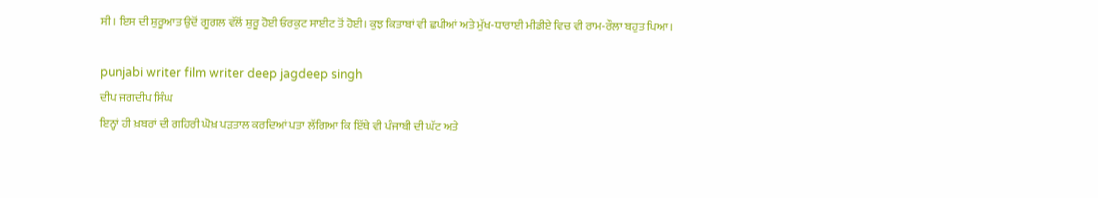ਸੀ। ਇਸ ਦੀ ਸ਼ੁਰੂਆਤ ਉਦੋਂ ਗੂਗਲ ਵੱਲੋਂ ਸ਼ੁਰੂ ਹੋਈ ਓਰਕੁਟ ਸਾਈਟ ਤੋਂ ਹੋਈ। ਕੁਝ ਕਿਤਾਬਾਂ ਵੀ ਛਪੀਆਂ ਅਤੇ ਮੁੱਖ-ਧਾਰਾਈ ਮੀਡੀਏ ਵਿਚ ਵੀ ਰਾਮ-ਰੌਲਾ ਬਹੁਤ ਪਿਆ।

punjabi writer film writer deep jagdeep singh
ਦੀਪ ਜਗਦੀਪ ਸਿੰਘ
ਇਨ੍ਹਾਂ ਹੀ ਖ਼ਬਰਾਂ ਦੀ ਗਹਿਰੀ ਘੋਖ਼ ਪੜਤਾਲ ਕਰਦਿਆਂ ਪਤਾ ਲੱਗਿਆ ਕਿ ਇੱਥੇ ਵੀ ਪੰਜਾਬੀ ਦੀ ਘੱਟ ਅਤੇ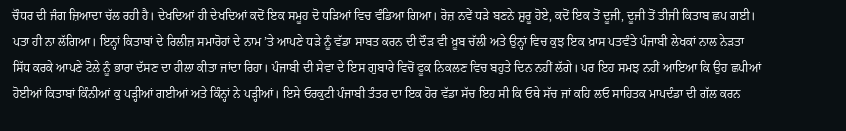ਚੌਧਰ ਦੀ ਜੰਗ ਜ਼ਿਆਦਾ ਚੱਲ ਰਹੀ ਹੈ। ਦੇਖਦਿਆਂ ਹੀ ਦੇਖਦਿਆਂ ਕਦੋਂ ਇਕ ਸਮੂਹ ਦੋ ਧੜਿਆਂ ਵਿਚ ਵੰਡਿਆ ਗਿਆ। ਰੋਜ਼ ਨਵੇਂ ਧੜੇ ਬਣਨੇ ਸ਼ੁਰੂ ਹੋਏ, ਕਦੋਂ ਇਕ ਤੋਂ ਦੂਜੀ, ਦੂਜੀ ਤੋਂ ਤੀਜੀ ਕਿਤਾਬ ਛਪ ਗਈ। ਪਤਾ ਹੀ ਨਾ ਲੱਗਿਆ। ਇਨ੍ਹਾਂ ਕਿਤਾਬਾਂ ਦੇ ਰਿਲੀਜ਼ ਸਮਾਰੋਹਾਂ ਦੇ ਨਾਮ ’ਤੇ ਆਪਣੇ ਧੜੇ ਨੂੰ ਵੱਡਾ ਸਾਬਤ ਕਰਨ ਦੀ ਦੌੜ ਵੀ ਖ਼ੂਬ ਚੱਲੀ ਅਤੇ ਉਨ੍ਹਾਂ ਵਿਚ ਕੁਝ ਇਕ ਖ਼ਾਸ ਪਤਵੰਤੇ ਪੰਜਾਬੀ ਲੇਖਕਾਂ ਨਾਲ ਨੇੜਤਾ ਸਿੱਧ ਕਰਕੇ ਆਪਣੇ ਟੋਲੇ ਨੂੰ ਭਾਰਾ ਦੱਸਣ ਦਾ ਹੀਲਾ ਕੀਤਾ ਜਾਂਦਾ ਰਿਹਾ। ਪੰਜਾਬੀ ਦੀ ਸੇਵਾ ਦੇ ਇਸ ਗੁਬਾਰੇ ਵਿਚੋਂ ਫੂਕ ਨਿਕਲਣ ਵਿਚ ਬਹੁਤੇ ਦਿਨ ਨਹੀਂ ਲੱਗੇ। ਪਰ ਇਹ ਸਮਝ ਨਹੀਂ ਆਇਆ ਕਿ ਉਹ ਛਪੀਆਂ ਹੋਈਆਂ ਕਿਤਾਬਾਂ ਕਿੰਨੀਆਂ ਕੁ ਪੜ੍ਹੀਆਂ ਗਈਆਂ ਅਤੇ ਕਿੰਨ੍ਹਾਂ ਨੇ ਪੜ੍ਹੀਆਂ। ਇਸੇ ਓਰਕੁਟੀ ਪੰਜਾਬੀ ਤੰਤਰ ਦਾ ਇਕ ਹੋਰ ਵੱਡਾ ਸੱਚ ਇਹ ਸੀ ਕਿ ਓਥੇ ਸੱਚ ਜਾਂ ਕਹਿ ਲਓ ਸਾਹਿਤਕ ਮਾਪਦੰਡਾ ਦੀ ਗੱਲ ਕਰਨ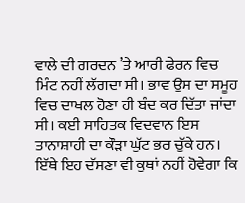ਵਾਲੇ ਦੀ ਗਰਦਨ ’ਤੇ ਆਰੀ ਫੇਰਨ ਵਿਚ ਮਿੰਟ ਨਹੀਂ ਲੱਗਦਾ ਸੀ। ਭਾਵ ਉਸ ਦਾ ਸਮੂਹ ਵਿਚ ਦਾਖਲ ਹੋਣਾ ਹੀ ਬੰਦ ਕਰ ਦਿੱਤਾ ਜਾਂਦਾ ਸੀ। ਕਈ ਸਾਹਿਤਕ ਵਿਦਵਾਨ ਇਸ ਤਾਨਾਸ਼ਾਹੀ ਦਾ ਕੌੜਾ ਘੁੱਟ ਭਰ ਚੁੱਕੇ ਹਨ। ਇੱਥੇ ਇਹ ਦੱਸਣਾ ਵੀ ਕੁਥਾਂ ਨਹੀਂ ਹੋਵੇਗਾ ਕਿ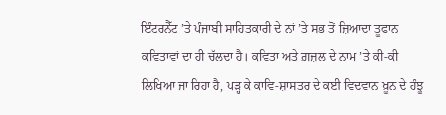ਇੰਟਰਨੈੱਟ ’ਤੇ ਪੰਜਾਬੀ ਸਾਹਿਤਕਾਰੀ ਦੇ ਨਾਂ ’ਤੇ ਸਭ ਤੋਂ ਜ਼ਿਆਦਾ ਤੂਫਾਨ ਕਵਿਤਾਵਾਂ ਦਾ ਹੀ ਚੱਲਦਾ ਹੈ। ਕਵਿਤਾ ਅਤੇ ਗ਼ਜ਼ਲ ਦੇ ਨਾਮ ’ਤੇ ਕੀ-ਕੀ ਲਿਖਿਆ ਜਾ ਰਿਹਾ ਹੈ, ਪੜ੍ਹ ਕੇ ਕਾਵਿ-ਸ਼ਾਸਤਰ ਦੇ ਕਈ ਵਿਦਵਾਨ ਖ਼ੂਨ ਦੇ ਹੰਝੂ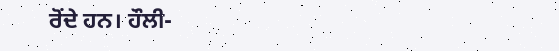ਰੋਂਦੇ ਹਨ। ਹੌਲੀ-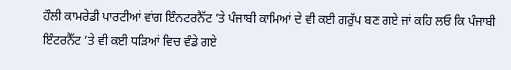ਹੌਲੀ ਕਾਮਰੇਡੀ ਪਾਰਟੀਆਂ ਵਾਂਗ ਇੰਨਟਰਨੈੱਟ ’ਤੇ ਪੰਜਾਬੀ ਕਾਮਿਆਂ ਦੇ ਵੀ ਕਈ ਗਰੁੱਪ ਬਣ ਗਏ ਜਾਂ ਕਹਿ ਲਓ ਕਿ ਪੰਜਾਬੀ ਇੰਟਰਨੈੱਟ ’ਤੇ ਵੀ ਕਈ ਧੜਿਆਂ ਵਿਚ ਵੰਡੇ ਗਏ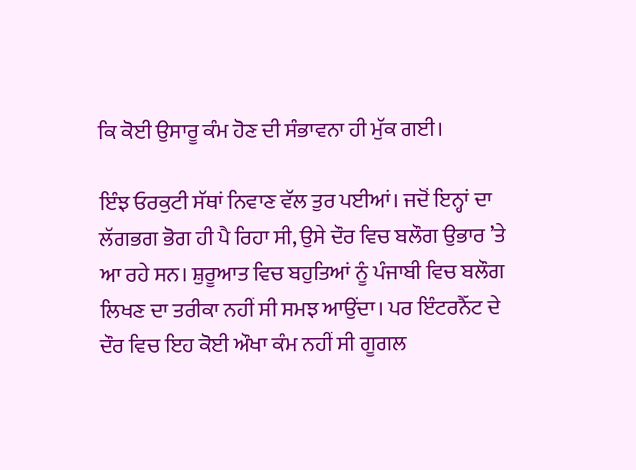ਕਿ ਕੋਈ ਉਸਾਰੂ ਕੰਮ ਹੋਣ ਦੀ ਸੰਭਾਵਨਾ ਹੀ ਮੁੱਕ ਗਈ।

ਇੰਝ ਓਰਕੁਟੀ ਸੱਥਾਂ ਨਿਵਾਣ ਵੱਲ ਤੁਰ ਪਈਆਂ। ਜਦੋਂ ਇਨ੍ਹਾਂ ਦਾ ਲੱਗਭਗ ਭੋਗ ਹੀ ਪੈ ਰਿਹਾ ਸੀ, ਉਸੇ ਦੌਰ ਵਿਚ ਬਲੌਗ ਉਭਾਰ ’ਤੇ ਆ ਰਹੇ ਸਨ। ਸ਼ੁਰੂਆਤ ਵਿਚ ਬਹੁਤਿਆਂ ਨੂੰ ਪੰਜਾਬੀ ਵਿਚ ਬਲੌਗ ਲਿਖਣ ਦਾ ਤਰੀਕਾ ਨਹੀਂ ਸੀ ਸਮਝ ਆਉਂਦਾ। ਪਰ ਇੰਟਰਨੈੱਟ ਦੇ ਦੌਰ ਵਿਚ ਇਹ ਕੋਈ ਔਖਾ ਕੰਮ ਨਹੀਂ ਸੀ ਗੂਗਲ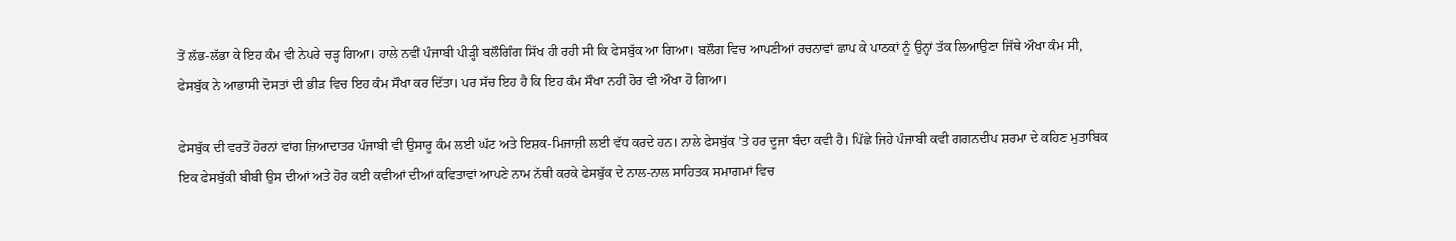ਤੋਂ ਲੱਭ-ਲੱਭਾ ਕੇ ਇਹ ਕੰਮ ਵੀ ਨੇਪਰੇ ਚੜ੍ਹ ਗਿਆ। ਹਾਲੇ ਨਵੀਂ ਪੰਜਾਬੀ ਪੀੜ੍ਹੀ ਬਲੌਗਿੰਗ ਸਿੱਖ ਹੀ ਰਹੀ ਸੀ ਕਿ ਫੇਸਬੁੱਕ ਆ ਗਿਆ। ਬਲੌਗ ਵਿਚ ਆਪਣੀਆਂ ਰਚਨਾਵਾਂ ਛਾਪ ਕੇ ਪਾਠਕਾਂ ਨੂੰ ਉਨ੍ਹਾਂ ਤੱਕ ਲਿਆਉਣਾ ਜਿੱਥੇ ਔਖਾ ਕੰਮ ਸੀ, ਫੇਸਬੁੱਕ ਨੇ ਆਭਾਸੀ ਦੋਸਤਾਂ ਦੀ ਭੀੜ ਵਿਚ ਇਹ ਕੰਮ ਸੌਖਾ ਕਰ ਦਿੱਤਾ। ਪਰ ਸੱਚ ਇਹ ਹੈ ਕਿ ਇਹ ਕੰਮ ਸੌਖਾ ਨਹੀਂ ਹੋਰ ਵੀ ਔਖਾ ਹੋ ਗਿਆ।

ਫੇਸਬੁੱਕ ਦੀ ਵਰਤੋਂ ਹੋਰਨਾਂ ਵਾਂਗ ਜ਼ਿਆਦਾਤਰ ਪੰਜਾਬੀ ਵੀ ਉਸਾਰੂ ਕੰਮ ਲਈ ਘੱਟ ਅਤੇ ਇਸ਼ਕ-ਮਿਜਾਜ਼ੀ ਲਈ ਵੱਧ ਕਰਦੇ ਹਨ। ਨਾਲੇ ਫੇਸਬੁੱਕ ’ਤੇ ਹਰ ਦੂਜਾ ਬੰਦਾ ਕਵੀ ਹੈ। ਪਿੱਛੇ ਜਿਹੇ ਪੰਜਾਬੀ ਕਵੀ ਗਗਨਦੀਪ ਸ਼ਰਮਾ ਦੇ ਕਹਿਣ ਮੁਤਾਬਿਕ ਇਕ ਫੇਸਬੁੱਕੀ ਬੀਬੀ ਉਸ ਦੀਆਂ ਅਤੇ ਹੋਰ ਕਈ ਕਵੀਆਂ ਦੀਆਂ ਕਵਿਤਾਵਾਂ ਆਪਣੇ ਨਾਮ ਨੱਥੀ ਕਰਕੇ ਫੇਸਬੁੱਕ ਦੇ ਨਾਲ-ਨਾਲ ਸਾਹਿਤਕ ਸਮਾਗਮਾਂ ਵਿਚ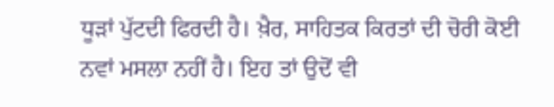ਧੂੜਾਂ ਪੁੱਟਦੀ ਫਿਰਦੀ ਹੈ। ਖ਼ੈਰ, ਸਾਹਿਤਕ ਕਿਰਤਾਂ ਦੀ ਚੋਰੀ ਕੋਈ ਨਵਾਂ ਮਸਲਾ ਨਹੀਂ ਹੈ। ਇਹ ਤਾਂ ਉਦੋਂ ਵੀ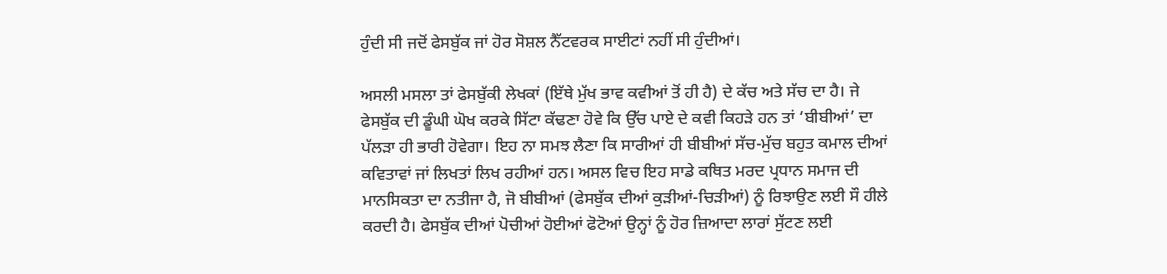ਹੁੰਦੀ ਸੀ ਜਦੋਂ ਫੇਸਬੁੱਕ ਜਾਂ ਹੋਰ ਸੋਸ਼ਲ ਨੈੱਟਵਰਕ ਸਾਈਟਾਂ ਨਹੀਂ ਸੀ ਹੁੰਦੀਆਂ।

ਅਸਲੀ ਮਸਲਾ ਤਾਂ ਫੇਸਬੁੱਕੀ ਲੇਖਕਾਂ (ਇੱਥੇ ਮੁੱਖ ਭਾਵ ਕਵੀਆਂ ਤੋਂ ਹੀ ਹੈ) ਦੇ ਕੱਚ ਅਤੇ ਸੱਚ ਦਾ ਹੈ। ਜੇ ਫੇਸਬੁੱਕ ਦੀ ਡੂੰਘੀ ਘੋਖ ਕਰਕੇ ਸਿੱਟਾ ਕੱਢਣਾ ਹੋਵੇ ਕਿ ਉੱਚ ਪਾਏ ਦੇ ਕਵੀ ਕਿਹੜੇ ਹਨ ਤਾਂ ‘ਬੀਬੀਆਂ’ ਦਾ ਪੱਲੜਾ ਹੀ ਭਾਰੀ ਹੋਵੇਗਾ। ਇਹ ਨਾ ਸਮਝ ਲੈਣਾ ਕਿ ਸਾਰੀਆਂ ਹੀ ਬੀਬੀਆਂ ਸੱਚ-ਮੁੱਚ ਬਹੁਤ ਕਮਾਲ ਦੀਆਂ ਕਵਿਤਾਵਾਂ ਜਾਂ ਲਿਖਤਾਂ ਲਿਖ ਰਹੀਆਂ ਹਨ। ਅਸਲ ਵਿਚ ਇਹ ਸਾਡੇ ਕਥਿਤ ਮਰਦ ਪ੍ਰਧਾਨ ਸਮਾਜ ਦੀ ਮਾਨਸਿਕਤਾ ਦਾ ਨਤੀਜਾ ਹੈ, ਜੋ ਬੀਬੀਆਂ (ਫੇਸਬੁੱਕ ਦੀਆਂ ਕੁੜੀਆਂ-ਚਿੜੀਆਂ) ਨੂੰ ਰਿਝਾਉਣ ਲਈ ਸੌ ਹੀਲੇ ਕਰਦੀ ਹੈ। ਫੇਸਬੁੱਕ ਦੀਆਂ ਪੋਚੀਆਂ ਹੋਈਆਂ ਫੋਟੋਆਂ ਉਨ੍ਹਾਂ ਨੂੰ ਹੋਰ ਜ਼ਿਆਦਾ ਲਾਰਾਂ ਸੁੱਟਣ ਲਈ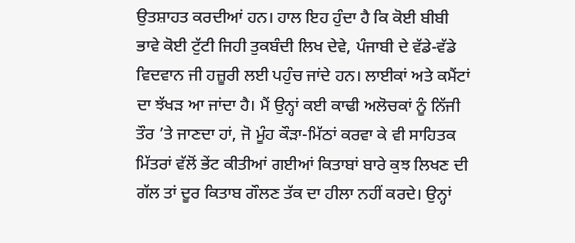ਉਤਸ਼ਾਹਤ ਕਰਦੀਆਂ ਹਨ। ਹਾਲ ਇਹ ਹੁੰਦਾ ਹੈ ਕਿ ਕੋਈ ਬੀਬੀ ਭਾਵੇ ਕੋਈ ਟੁੱਟੀ ਜਿਹੀ ਤੁਕਬੰਦੀ ਲਿਖ ਦੇਵੇ, ਪੰਜਾਬੀ ਦੇ ਵੱਡੇ-ਵੱਡੇ ਵਿਦਵਾਨ ਜੀ ਹਜ਼ੂਰੀ ਲਈ ਪਹੁੰਚ ਜਾਂਦੇ ਹਨ। ਲਾਈਕਾਂ ਅਤੇ ਕਮੈਂਟਾਂ ਦਾ ਝੱਖੜ ਆ ਜਾਂਦਾ ਹੈ। ਮੈਂ ਉਨ੍ਹਾਂ ਕਈ ਕਾਢੀ ਅਲੋਚਕਾਂ ਨੂੰ ਨਿੱਜੀ ਤੌਰ ’ਤੇ ਜਾਣਦਾ ਹਾਂ, ਜੋ ਮੂੰਹ ਕੌੜਾ-ਮਿੱਠਾਂ ਕਰਵਾ ਕੇ ਵੀ ਸਾਹਿਤਕ ਮਿੱਤਰਾਂ ਵੱਲੋਂ ਭੇਂਟ ਕੀਤੀਆਂ ਗਈਆਂ ਕਿਤਾਬਾਂ ਬਾਰੇ ਕੁਝ ਲਿਖਣ ਦੀ ਗੱਲ ਤਾਂ ਦੂਰ ਕਿਤਾਬ ਗੌਲਣ ਤੱਕ ਦਾ ਹੀਲਾ ਨਹੀਂ ਕਰਦੇ। ਉਨ੍ਹਾਂ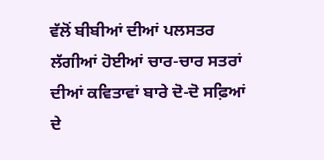ਵੱਲੋਂ ਬੀਬੀਆਂ ਦੀਆਂ ਪਲਸਤਰ ਲੱਗੀਆਂ ਹੋਈਆਂ ਚਾਰ-ਚਾਰ ਸਤਰਾਂ ਦੀਆਂ ਕਵਿਤਾਵਾਂ ਬਾਰੇ ਦੋ-ਦੋ ਸਫ਼ਿਆਂ ਦੇ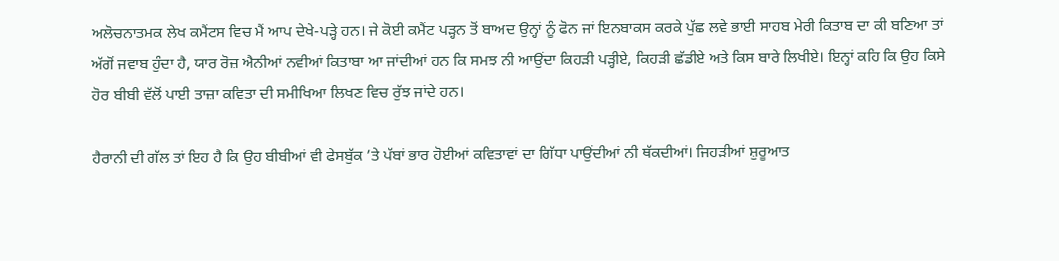ਅਲੋਚਨਾਤਮਕ ਲੇਖ ਕਮੈਂਟਸ ਵਿਚ ਮੈਂ ਆਪ ਦੇਖੇ-ਪੜ੍ਹੇ ਹਨ। ਜੇ ਕੋਈ ਕਮੈਂਟ ਪੜ੍ਹਨ ਤੋਂ ਬਾਅਦ ਉਨ੍ਹਾਂ ਨੂੰ ਫੋਨ ਜਾਂ ਇਨਬਾਕਸ ਕਰਕੇ ਪੁੱਛ ਲਵੇ ਭਾਈ ਸਾਹਬ ਮੇਰੀ ਕਿਤਾਬ ਦਾ ਕੀ ਬਣਿਆ ਤਾਂ ਅੱਗੋਂ ਜਵਾਬ ਹੁੰਦਾ ਹੈ, ਯਾਰ ਰੋਜ਼ ਐਨੀਆਂ ਨਵੀਆਂ ਕਿਤਾਬਾ ਆ ਜਾਂਦੀਆਂ ਹਨ ਕਿ ਸਮਝ ਨੀ ਆਉਂਦਾ ਕਿਹੜੀ ਪੜ੍ਹੀਏ, ਕਿਹੜੀ ਛੱਡੀਏ ਅਤੇ ਕਿਸ ਬਾਰੇ ਲਿਖੀਏ। ਇਨ੍ਹਾਂ ਕਹਿ ਕਿ ਉਹ ਕਿਸੇ ਹੋਰ ਬੀਬੀ ਵੱਲੋਂ ਪਾਈ ਤਾਜ਼ਾ ਕਵਿਤਾ ਦੀ ਸਮੀਖਿਆ ਲਿਖਣ ਵਿਚ ਰੁੱਝ ਜਾਂਦੇ ਹਨ।

ਹੈਰਾਨੀ ਦੀ ਗੱਲ ਤਾਂ ਇਹ ਹੈ ਕਿ ਉਹ ਬੀਬੀਆਂ ਵੀ ਫੇਸਬੁੱਕ ’ਤੇ ਪੱਬਾਂ ਭਾਰ ਹੋਈਆਂ ਕਵਿਤਾਵਾਂ ਦਾ ਗਿੱਧਾ ਪਾਉਂਦੀਆਂ ਨੀ ਥੱਕਦੀਆਂ। ਜਿਹੜੀਆਂ ਸ਼ੁਰੂਆਤ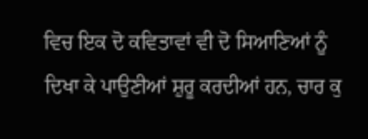ਵਿਚ ਇਕ ਦੋ ਕਵਿਤਾਵਾਂ ਵੀ ਦੋ ਸਿਆਣਿਆਂ ਨੂੰ ਦਿਖਾ ਕੇ ਪਾਉਣੀਆਂ ਸ਼ੁਰੂ ਕਰਦੀਆਂ ਹਨ, ਚਾਰ ਕੁ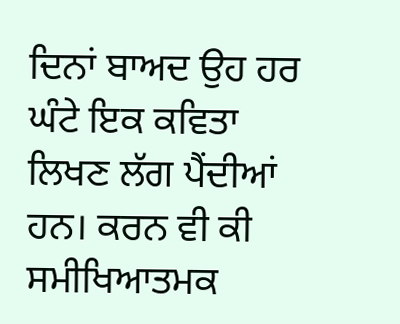ਦਿਨਾਂ ਬਾਅਦ ਉਹ ਹਰ ਘੰਟੇ ਇਕ ਕਵਿਤਾ ਲਿਖਣ ਲੱਗ ਪੈਂਦੀਆਂ ਹਨ। ਕਰਨ ਵੀ ਕੀ ਸਮੀਖਿਆਤਮਕ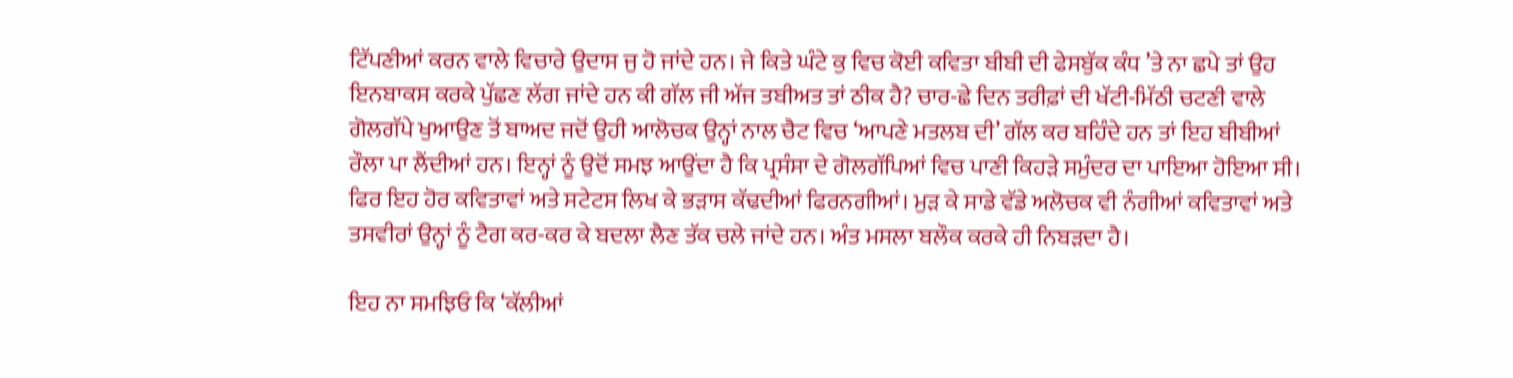ਟਿੱਪਣੀਆਂ ਕਰਨ ਵਾਲੇ ਵਿਚਾਰੇ ਉਦਾਸ ਜੁ ਹੋ ਜਾਂਦੇ ਹਨ। ਜੇ ਕਿਤੇ ਘੰਟੇ ਕੁ ਵਿਚ ਕੋਈ ਕਵਿਤਾ ਬੀਬੀ ਦੀ ਫੇਸਬੁੱਕ ਕੰਧ ’ਤੇ ਨਾ ਛਪੇ ਤਾਂ ਉਹ ਇਨਬਾਕਸ ਕਰਕੇ ਪੁੱਛਣ ਲੱਗ ਜਾਂਦੇ ਹਨ ਕੀ ਗੱਲ ਜੀ ਅੱਜ ਤਬੀਅਤ ਤਾਂ ਠੀਕ ਹੈ? ਚਾਰ-ਛੇ ਦਿਨ ਤਰੀਫ਼ਾਂ ਦੀ ਖੱਟੀ-ਮਿੱਠੀ ਚਟਣੀ ਵਾਲੇ ਗੋਲਗੱਪੇ ਖੁਆਉਣ ਤੋਂ ਬਾਅਦ ਜਦੋਂ ਉਹੀ ਆਲੋਚਕ ਉਨ੍ਹਾਂ ਨਾਲ ਚੈਟ ਵਿਚ ‘ਆਪਣੇ ਮਤਲਬ ਦੀ’ ਗੱਲ ਕਰ ਬਹਿੰਦੇ ਹਨ ਤਾਂ ਇਹ ਬੀਬੀਆਂ ਰੌਲਾ ਪਾ ਲੈਂਦੀਆਂ ਹਨ। ਇਨ੍ਹਾਂ ਨੂੰ ਉਦੋਂ ਸਮਝ ਆਉਂਦਾ ਹੈ ਕਿ ਪ੍ਰਸੰਸਾ ਦੇ ਗੋਲਗੱਪਿਆਂ ਵਿਚ ਪਾਣੀ ਕਿਹੜੇ ਸਮੁੰਦਰ ਦਾ ਪਾਇਆ ਹੋਇਆ ਸੀ। ਫਿਰ ਇਹ ਹੋਰ ਕਵਿਤਾਵਾਂ ਅਤੇ ਸਟੇਟਸ ਲਿਖ ਕੇ ਭੜਾਸ ਕੱਢਦੀਆਂ ਫਿਰਨਗੀਆਂ। ਮੁੜ ਕੇ ਸਾਡੇ ਵੱਡੇ ਅਲੋਚਕ ਵੀ ਨੰਗੀਆਂ ਕਵਿਤਾਵਾਂ ਅਤੇ ਤਸਵੀਰਾਂ ਉਨ੍ਹਾਂ ਨੂੰ ਟੈਗ ਕਰ-ਕਰ ਕੇ ਬਦਲਾ ਲੈਣ ਤੱਕ ਚਲੇ ਜਾਂਦੇ ਹਨ। ਅੰਤ ਮਸਲਾ ਬਲੌਕ ਕਰਕੇ ਹੀ ਨਿਬੜਦਾ ਹੈ।

ਇਹ ਨਾ ਸਮਝਿਓ ਕਿ ‘ਕੱਲੀਆਂ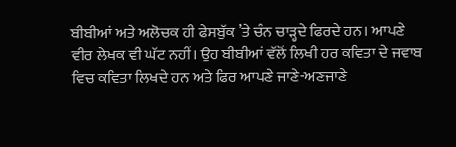ਬੀਬੀਆਂ ਅਤੇ ਅਲੋਚਕ ਹੀ ਫੇਸਬੁੱਕ ’ਤੇ ਚੰਨ ਚਾੜ੍ਹਦੇ ਫਿਰਦੇ ਹਨ। ਆਪਣੇ ਵੀਰ ਲੇਖਕ ਵੀ ਘੱਟ ਨਹੀਂ। ਉਹ ਬੀਬੀਆਂ ਵੱਲੋਂ ਲਿਖੀ ਹਰ ਕਵਿਤਾ ਦੇ ਜਵਾਬ ਵਿਚ ਕਵਿਤਾ ਲਿਖਦੇ ਹਨ ਅਤੇ ਫਿਰ ਆਪਣੇ ਜਾਣੇ-ਅਣਜਾਣੇ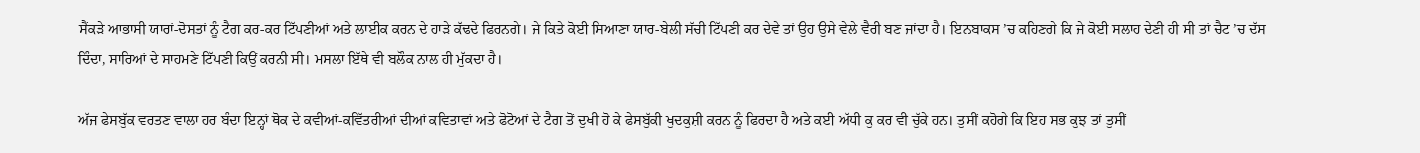ਸੈਂਕੜੇ ਆਭਾਸੀ ਯਾਰਾਂ-ਦੋਸਤਾਂ ਨੂੰ ਟੈਗ ਕਰ-ਕਰ ਟਿੱਪਣੀਆਂ ਅਤੇ ਲਾਈਕ ਕਰਨ ਦੇ ਹਾੜੇ ਕੱਢਦੇ ਫਿਰਨਗੇ। ਜੇ ਕਿਤੇ ਕੋਈ ਸਿਆਣਾ ਯਾਰ-ਬੇਲੀ ਸੱਚੀ ਟਿੱਪਣੀ ਕਰ ਦੇਵੇ ਤਾਂ ਉਹ ਉਸੇ ਵੇਲੇ ਵੈਰੀ ਬਣ ਜਾਂਦਾ ਹੈ। ਇਨਬਾਕਸ ’ਚ ਕਹਿਣਗੇ ਕਿ ਜੇ ਕੋਈ ਸਲਾਹ ਦੇਣੀ ਹੀ ਸੀ ਤਾਂ ਚੈਟ ’ਚ ਦੱਸ ਦਿੰਦਾ, ਸਾਰਿਆਂ ਦੇ ਸਾਹਮਣੇ ਟਿੱਪਣੀ ਕਿਉਂ ਕਰਨੀ ਸੀ। ਮਸਲਾ ਇੱਥੇ ਵੀ ਬਲੌਕ ਨਾਲ ਹੀ ਮੁੱਕਦਾ ਹੈ।

ਅੱਜ ਫੇਸਬੁੱਕ ਵਰਤਣ ਵਾਲਾ ਹਰ ਬੰਦਾ ਇਨ੍ਹਾਂ ਥੋਕ ਦੇ ਕਵੀਆਂ-ਕਵਿੱਤਰੀਆਂ ਦੀਆਂ ਕਵਿਤਾਵਾਂ ਅਤੇ ਫੋਟੋਆਂ ਦੇ ਟੈਗ ਤੋਂ ਦੁਖੀ ਹੋ ਕੇ ਫੇਸਬੁੱਕੀ ਖੁਦਕੁਸ਼ੀ ਕਰਨ ਨੂੰ ਫਿਰਦਾ ਹੈ ਅਤੇ ਕਈ ਅੱਧੀ ਕੁ ਕਰ ਵੀ ਚੁੱਕੇ ਹਨ। ਤੁਸੀਂ ਕਹੋਗੇ ਕਿ ਇਹ ਸਭ ਕੁਝ ਤਾਂ ਤੁਸੀਂ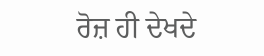ਰੋਜ਼ ਹੀ ਦੇਖਦੇ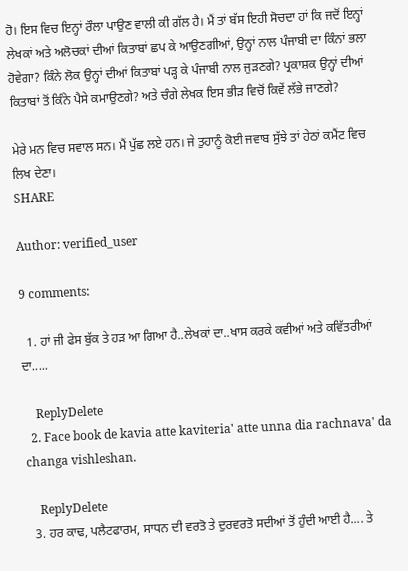ਹੋ। ਇਸ ਵਿਚ ਇਨ੍ਹਾਂ ਰੌਲਾ ਪਾਉਣ ਵਾਲੀ ਕੀ ਗੱਲ ਹੈ। ਮੈਂ ਤਾਂ ਬੱਸ ਇਹੀ ਸੋਚਦਾ ਹਾਂ ਕਿ ਜਦੋਂ ਇਨ੍ਹਾਂ ਲੇਖਕਾਂ ਅਤੇ ਅਲੋਚਕਾਂ ਦੀਆਂ ਕਿਤਾਬਾਂ ਛਪ ਕੇ ਆਉਣਗੀਆਂ, ਉਨ੍ਹਾਂ ਨਾਲ ਪੰਜਾਬੀ ਦਾ ਕਿੰਨਾਂ ਭਲਾ ਹੋਵੇਗਾ? ਕਿੰਨੇ ਲੋਕ ਉਨ੍ਹਾਂ ਦੀਆਂ ਕਿਤਾਬਾਂ ਪੜ੍ਹ ਕੇ ਪੰਜਾਬੀ ਨਾਲ ਜੁੜਣਗੇ? ਪ੍ਰਕਾਸ਼ਕ ਉਨ੍ਹਾਂ ਦੀਆਂ ਕਿਤਾਬਾਂ ਤੋਂ ਕਿੰਨੇ ਪੈਸੇ ਕਮਾਉਣਗੇ? ਅਤੇ ਚੰਗੇ ਲੇਖਕ ਇਸ ਭੀੜ ਵਿਚੋਂ ਕਿਵੇਂ ਲੱਭੇ ਜਾਣਗੇ?

ਮੇਰੇ ਮਨ ਵਿਚ ਸਵਾਲ ਸਨ। ਮੈਂ ਪੁੱਛ ਲਏ ਹਨ। ਜੇ ਤੁਹਾਨੂੰ ਕੋਈ ਜਵਾਬ ਸੁੱਝੇ ਤਾਂ ਹੇਠਾਂ ਕਮੈਂਟ ਵਿਚ ਲਿਖ ਦੇਣਾ।
SHARE

Author: verified_user

9 comments:

  1. ਹਾਂ ਜੀ ਫੇਸ ਬੁੱਕ ਤੇ ਹੜ ਆ ਗਿਆ ਹੈ..ਲੇਖਕਾਂ ਦਾ..ਖਾਸ ਕਰਕੇ ਕਵੀਆਂ ਅਤੇ ਕਵਿੱਤਰੀਆਂ ਦਾ.....

    ReplyDelete
  2. Face book de kavia atte kaviteria' atte unna dia rachnava' da changa vishleshan.

    ReplyDelete
  3. ਹਰ ਕਾਢ, ਪਲੈਟਫਾਰਮ, ਸਾਧਨ ਦੀ ਵਰਤੋ ਤੇ ਦੁਰਵਰਤੋ ਸਦੀਆਂ ਤੋਂ ਹੁੰਦੀ ਆਈ ਹੈ.... ਤੇ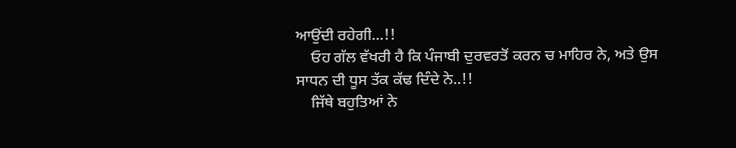ਆਉਂਦੀ ਰਹੇਗੀ...!!
    ਓਹ ਗੱਲ ਵੱਖਰੀ ਹੈ ਕਿ ਪੰਜਾਬੀ ਦੁਰਵਰਤੋਂ ਕਰਨ ਚ ਮਾਹਿਰ ਨੇ, ਅਤੇ ਉਸ ਸਾਧਨ ਦੀ ਧੂਸ ਤੱਕ ਕੱਢ ਦਿੰਦੇ ਨੇ..!!
    ਜਿੱਥੇ ਬਹੁਤਿਆਂ ਨੇ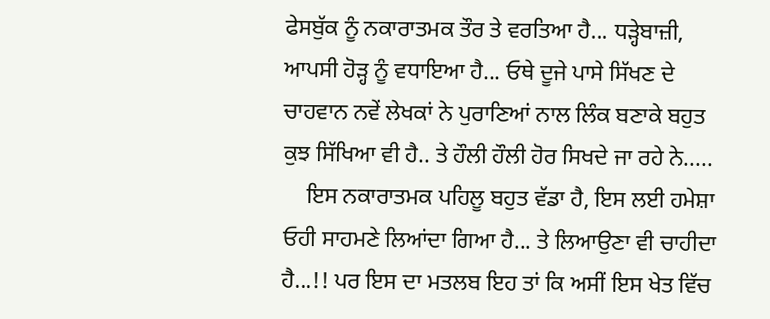ਫੇਸਬੁੱਕ ਨੂੰ ਨਕਾਰਾਤਮਕ ਤੌਰ ਤੇ ਵਰਤਿਆ ਹੈ... ਧੜ੍ਹੇਬਾਜ਼ੀ, ਆਪਸੀ ਹੋੜ੍ਹ ਨੂੰ ਵਧਾਇਆ ਹੈ... ਓਥੇ ਦੂਜੇ ਪਾਸੇ ਸਿੱਖਣ ਦੇ ਚਾਹਵਾਨ ਨਵੇਂ ਲੇਖਕਾਂ ਨੇ ਪੁਰਾਣਿਆਂ ਨਾਲ ਲਿੰਕ ਬਣਾਕੇ ਬਹੁਤ ਕੁਝ ਸਿੱਖਿਆ ਵੀ ਹੈ.. ਤੇ ਹੌਲੀ ਹੌਲੀ ਹੋਰ ਸਿਖਦੇ ਜਾ ਰਹੇ ਨੇ.....
    ਇਸ ਨਕਾਰਾਤਮਕ ਪਹਿਲੂ ਬਹੁਤ ਵੱਡਾ ਹੈ, ਇਸ ਲਈ ਹਮੇਸ਼ਾ ਓਹੀ ਸਾਹਮਣੇ ਲਿਆਂਦਾ ਗਿਆ ਹੈ... ਤੇ ਲਿਆਉਣਾ ਵੀ ਚਾਹੀਦਾ ਹੈ...!! ਪਰ ਇਸ ਦਾ ਮਤਲਬ ਇਹ ਤਾਂ ਕਿ ਅਸੀਂ ਇਸ ਖੇਤ ਵਿੱਚ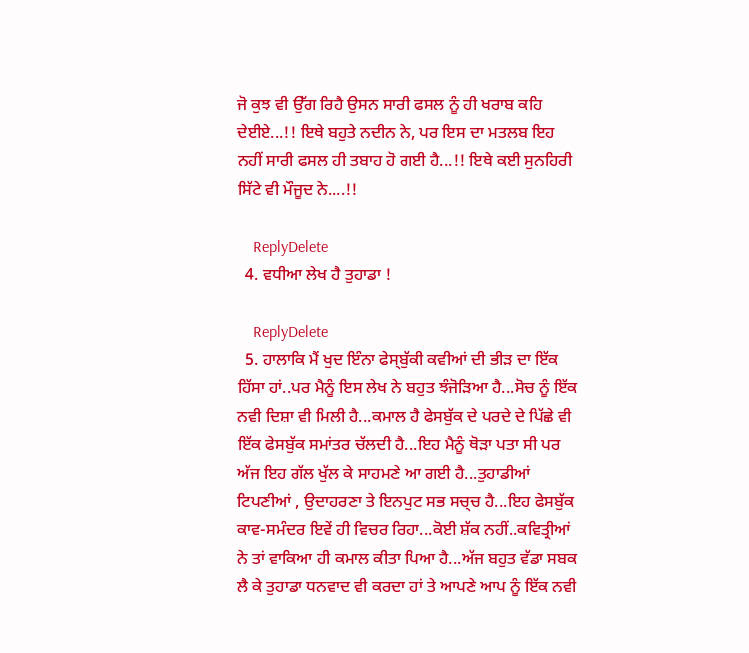ਜੋ ਕੁਝ ਵੀ ਉੱਗ ਰਿਹੈ ਉਸਨ ਸਾਰੀ ਫਸਲ ਨੂੰ ਹੀ ਖਰਾਬ ਕਹਿ ਦੇਈਏ...!! ਇਥੇ ਬਹੁਤੇ ਨਦੀਨ ਨੇ, ਪਰ ਇਸ ਦਾ ਮਤਲਬ ਇਹ ਨਹੀਂ ਸਾਰੀ ਫਸਲ ਹੀ ਤਬਾਹ ਹੋ ਗਈ ਹੈ...!! ਇਥੇ ਕਈ ਸੁਨਹਿਰੀ ਸਿੱਟੇ ਵੀ ਮੌਜੂਦ ਨੇ....!!

    ReplyDelete
  4. ਵਧੀਆ ਲੇਖ ਹੈ ਤੁਹਾਡਾ !

    ReplyDelete
  5. ਹਾਲਾਕਿ ਮੈਂ ਖੁਦ ਇੰਨਾ ਫੇਸ੍ਬੁੱਕੀ ਕਵੀਆਂ ਦੀ ਭੀੜ ਦਾ ਇੱਕ ਹਿੱਸਾ ਹਾਂ..ਪਰ ਮੈਨੂੰ ਇਸ ਲੇਖ ਨੇ ਬਹੁਤ ਝੰਜੋੜਿਆ ਹੈ...ਸੋਚ ਨੂੰ ਇੱਕ ਨਵੀ ਦਿਸ਼ਾ ਵੀ ਮਿਲੀ ਹੈ...ਕਮਾਲ ਹੈ ਫੇਸਬੁੱਕ ਦੇ ਪਰਦੇ ਦੇ ਪਿੱਛੇ ਵੀ ਇੱਕ ਫੇਸਬੁੱਕ ਸਮਾਂਤਰ ਚੱਲਦੀ ਹੈ...ਇਹ ਮੈਨੂੰ ਥੋੜਾ ਪਤਾ ਸੀ ਪਰ ਅੱਜ ਇਹ ਗੱਲ ਖੁੱਲ ਕੇ ਸਾਹਮਣੇ ਆ ਗਈ ਹੈ...ਤੁਹਾਡੀਆਂ ਟਿਪਣੀਆਂ , ਉਦਾਹਰਣਾ ਤੇ ਇਨਪੁਟ ਸਭ ਸਚ੍ਚ ਹੈ...ਇਹ ਫੇਸਬੁੱਕ ਕਾਵ-ਸਮੰਦਰ ਇਵੇਂ ਹੀ ਵਿਚਰ ਰਿਹਾ...ਕੋਈ ਸ਼ੱਕ ਨਹੀਂ..ਕਵਿਤ੍ਰੀਆਂ ਨੇ ਤਾਂ ਵਾਕਿਆ ਹੀ ਕਮਾਲ ਕੀਤਾ ਪਿਆ ਹੈ...ਅੱਜ ਬਹੁਤ ਵੱਡਾ ਸਬਕ ਲੈ ਕੇ ਤੁਹਾਡਾ ਧਨਵਾਦ ਵੀ ਕਰਦਾ ਹਾਂ ਤੇ ਆਪਣੇ ਆਪ ਨੂੰ ਇੱਕ ਨਵੀ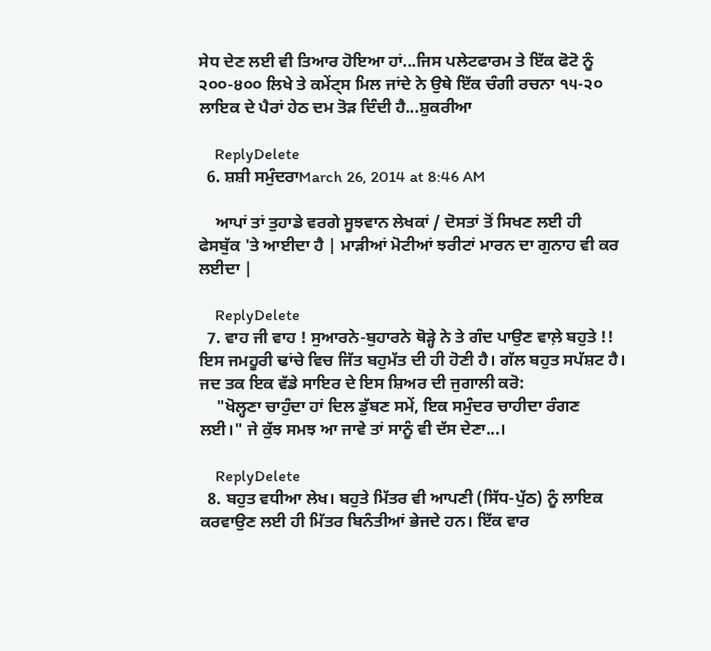ਸੇਧ ਦੇਣ ਲਈ ਵੀ ਤਿਆਰ ਹੋਇਆ ਹਾਂ...ਜਿਸ ਪਲੇਟਫਾਰਮ ਤੇ ਇੱਕ ਫੋਟੋ ਨੂੰ ੨੦੦-੪੦੦ ਲਿਖੇ ਤੇ ਕਮੇਂਟ੍ਸ ਮਿਲ ਜਾਂਦੇ ਨੇ ਉਥੇ ਇੱਕ ਚੰਗੀ ਰਚਨਾ ੧੫-੨੦ ਲਾਇਕ ਦੇ ਪੈਰਾਂ ਹੇਠ ਦਮ ਤੋੜ ਦਿੰਦੀ ਹੈ...ਸ਼ੁਕਰੀਆ

    ReplyDelete
  6. ਸ਼ਸ਼ੀ ਸਮੁੰਦਰਾMarch 26, 2014 at 8:46 AM

    ਆਪਾਂ ਤਾਂ ਤੁਹਾਡੇ ਵਰਗੇ ਸੂਝਵਾਨ ਲੇਖਕਾਂ / ਦੋਸਤਾਂ ਤੋਂ ਸਿਖਣ ਲਈ ਹੀ ਫੇਸਬੁੱਕ 'ਤੇ ਆਈਦਾ ਹੈ | ਮਾੜੀਆਂ ਮੋਟੀਆਂ ਝਰੀਟਾਂ ਮਾਰਨ ਦਾ ਗੁਨਾਹ ਵੀ ਕਰ ਲਈਦਾ |

    ReplyDelete
  7. ਵਾਹ ਜੀ ਵਾਹ ! ਸੁਆਰਨੇ-ਬੁਹਾਰਨੇ ਥੋੜ੍ਹੇ ਨੇ ਤੇ ਗੰਦ ਪਾਉਣ ਵਾਲ਼ੇ ਬਹੁਤੇ !! ਇਸ ਜਮਹੂਰੀ ਢਾਂਚੇ ਵਿਚ ਜਿੱਤ ਬਹੁਮੱਤ ਦੀ ਹੀ ਹੋਣੀ ਹੈ। ਗੱਲ ਬਹੁਤ ਸਪੱਸ਼ਟ ਹੈ। ਜਦ ਤਕ ਇਕ ਵੱਡੇ ਸਾਇਰ ਦੇ ਇਸ ਸ਼ਿਅਰ ਦੀ ਜੁਗਾਲੀ ਕਰੋ:
    "ਖੋਲ੍ਹਣਾ ਚਾਹੁੰਦਾ ਹਾਂ ਦਿਲ ਡੁੱਬਣ ਸਮੇਂ, ਇਕ ਸਮੁੰਦਰ ਚਾਹੀਦਾ ਰੰਗਣ ਲਈ।" ਜੇ ਕੁੱਝ ਸਮਝ ਆ ਜਾਵੇ ਤਾਂ ਸਾਨੂੰ ਵੀ ਦੱਸ ਦੇਣਾ...।

    ReplyDelete
  8. ਬਹੁਤ ਵਧੀਆ ਲੇਖ। ਬਹੁਤੇ ਮਿੱਤਰ ਵੀ ਆਪਣੀ (ਸਿੱਧ-ਪੁੱਠ) ਨੂੰ ਲਾਇਕ ਕਰਵਾਉਣ ਲਈ ਹੀ ਮਿੱਤਰ ਬਿਨੰਤੀਆਂ ਭੇਜਦੇ ਹਨ। ਇੱਕ ਵਾਰ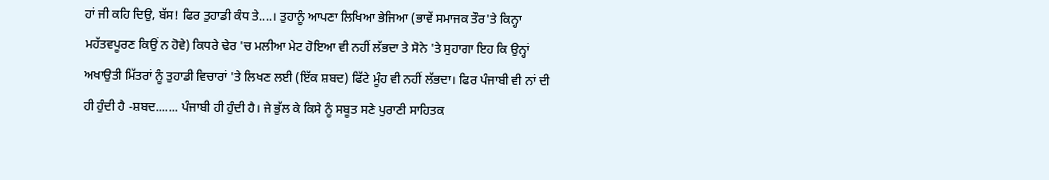ਹਾਂ ਜੀ ਕਹਿ ਦਿਉ, ਬੱਸ! ਫਿਰ ਤੁਹਾਡੀ ਕੰਧ ਤੇ....। ਤੁਹਾਨੂੰ ਆਪਣਾ ਲਿਖਿਆ ਭੇਜਿਆ (ਭਾਵੇਂ ਸਮਾਜਕ ਤੌਰ'ਤੇ ਕਿਨ੍ਹਾ ਮਹੱਤਵਪੂਰਣ ਕਿਉਂ ਨ ਹੋਵੇ) ਕਿਧਰੇ ਢੇਰ 'ਚ ਮਲੀਆ ਮੇਟ ਹੋਇਆ ਵੀ ਨਹੀਂ ਲੱਭਦਾ ਤੇ ਸੋਨੇ 'ਤੇ ਸੁਹਾਗਾ ਇਹ ਕਿ ਉਨ੍ਹਾਂ ਅਖਾਉਤੀ ਮਿੱਤਰਾਂ ਨੂੰ ਤੁਹਾਡੀ ਵਿਚਾਰਾਂ 'ਤੇ ਲਿਖਣ ਲਈ (ਇੱਕ ਸ਼ਬਦ) ਫਿੱਟੇ ਮੂੰਹ ਵੀ ਨਹੀਂ ਲੱਭਦਾ। ਫਿਰ ਪੰਜਾਬੀ ਵੀ ਨਾਂ ਦੀ ਹੀ ਹੁੰਦੀ ਹੈ -ਸ਼ਬਦ....... ਪੰਜਾਬੀ ਹੀ ਹੁੰਦੀ ਹੈ। ਜੇ ਭੁੱਲ ਕੇ ਕਿਸੇ ਨੂੰ ਸਬੂਤ ਸਣੇ ਪੁਰਾਣੀ ਸਾਹਿਤਕ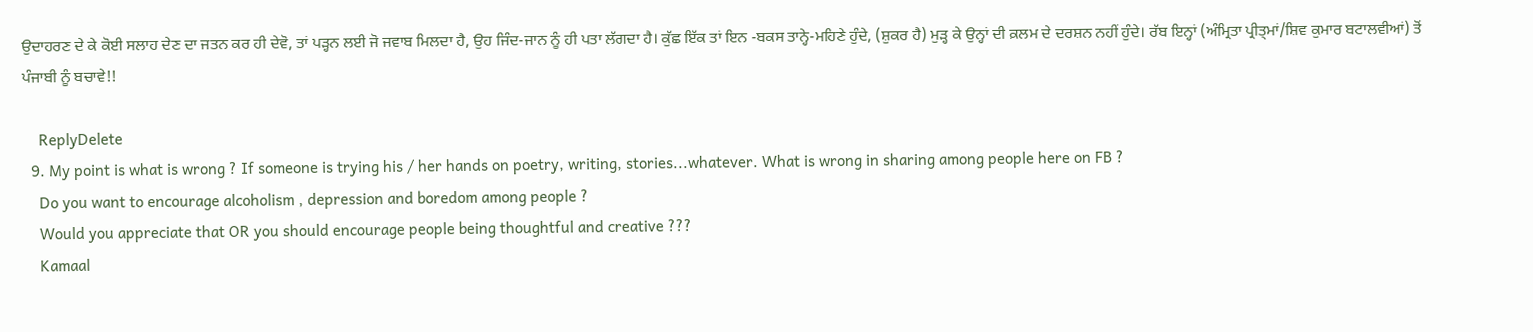ਉਦਾਹਰਣ ਦੇ ਕੇ ਕੋਈ ਸਲਾਹ ਦੇਣ ਦਾ ਜਤਨ ਕਰ ਹੀ ਦੇਵੋ, ਤਾਂ ਪੜ੍ਹਨ ਲਈ ਜੋ ਜਵਾਬ ਮਿਲਦਾ ਹੈ, ਉਹ ਜਿੰਦ-ਜਾਨ ਨੂੰ ਹੀ ਪਤਾ ਲੱਗਦਾ ਹੈ। ਕੁੱਛ ਇੱਕ ਤਾਂ ਇਨ -ਬਕਸ ਤਾਨ੍ਹੇ-ਮਹਿਣੇ ਹੁੰਦੇ, (ਸ਼ੁਕਰ ਹੈ) ਮੁੜ੍ਹ ਕੇ ਉਨ੍ਹਾਂ ਦੀ ਕ਼ਲਮ ਦੇ ਦਰਸ਼ਨ ਨਹੀਂ ਹੁੰਦੇ। ਰੱਬ ਇਨ੍ਹਾਂ (ਅੰਮ੍ਰਿਤਾ ਪ੍ਰੀਤ੍ਮਾਂ/ਸ਼ਿਵ ਕੁਮਾਰ ਬਟਾਲਵੀਆਂ) ਤੋਂ ਪੰਜਾਬੀ ਨੂੰ ਬਚਾਵੇ!!

    ReplyDelete
  9. My point is what is wrong ? If someone is trying his / her hands on poetry, writing, stories...whatever. What is wrong in sharing among people here on FB ?
    Do you want to encourage alcoholism , depression and boredom among people ?
    Would you appreciate that OR you should encourage people being thoughtful and creative ???
    Kamaal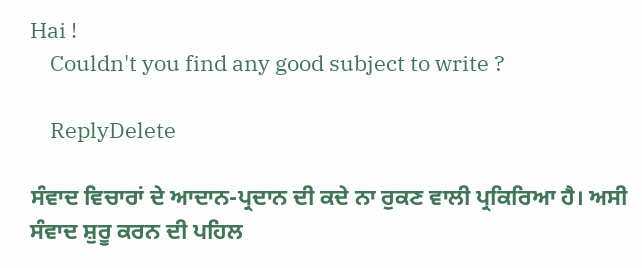Hai !
    Couldn't you find any good subject to write ?

    ReplyDelete

ਸੰਵਾਦ ਵਿਚਾਰਾਂ ਦੇ ਆਦਾਨ-ਪ੍ਰਦਾਨ ਦੀ ਕਦੇ ਨਾ ਰੁਕਣ ਵਾਲੀ ਪ੍ਰਕਿਰਿਆ ਹੈ। ਅਸੀ ਸੰਵਾਦ ਸ਼ੁਰੂ ਕਰਨ ਦੀ ਪਹਿਲ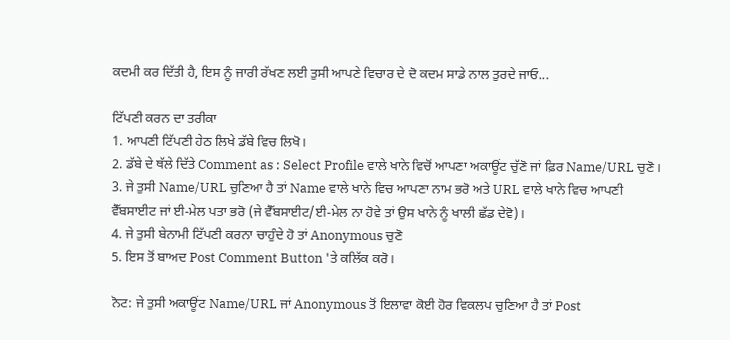ਕਦਮੀ ਕਰ ਦਿੱਤੀ ਹੈ, ਇਸ ਨੂੰ ਜਾਰੀ ਰੱਖਣ ਲਈ ਤੁਸੀ ਆਪਣੇ ਵਿਚਾਰ ਦੇ ਦੋ ਕਦਮ ਸਾਡੇ ਨਾਲ ਤੁਰਦੇ ਜਾਓ...

ਟਿੱਪਣੀ ਕਰਨ ਦਾ ਤਰੀਕਾ
1. ਆਪਣੀ ਟਿੱਪਣੀ ਹੇਠ ਲਿਖੇ ਡੱਬੇ ਵਿਚ ਲਿਖੋ।
2. ਡੱਬੇ ਦੇ ਥੱਲੇ ਦਿੱਤੇ Comment as : Select Profile ਵਾਲੇ ਖਾਨੇ ਵਿਚੋਂ ਆਪਣਾ ਅਕਾਊਂਟ ਚੁੱਣੋ ਜਾਂ ਫ਼ਿਰ Name/URL ਚੁਣੋ।
3. ਜੇ ਤੁਸੀ Name/URL ਚੁਣਿਆ ਹੈ ਤਾਂ Name ਵਾਲੇ ਖਾਨੇ ਵਿਚ ਆਪਣਾ ਨਾਮ ਭਰੋ ਅਤੇ URL ਵਾਲੇ ਖਾਨੇ ਵਿਚ ਆਪਣੀ ਵੈੱਬਸਾਈਟ ਜਾਂ ਈ-ਮੇਲ ਪਤਾ ਭਰੋ (ਜੇ ਵੈੱਬਸਾਈਟ/ਈ-ਮੇਲ ਨਾ ਹੋਵੇ ਤਾਂ ਉਸ ਖਾਨੇ ਨੂੰ ਖਾਲੀ ਛੱਡ ਦੇਵੋ)।
4. ਜੇ ਤੁਸੀ ਬੇਨਾਮੀ ਟਿੱਪਣੀ ਕਰਨਾ ਚਾਹੁੰਦੇ ਹੋ ਤਾਂ Anonymous ਚੁਣੋ
5. ਇਸ ਤੋਂ ਬਾਅਦ Post Comment Button 'ਤੇ ਕਲਿੱਕ ਕਰੋ।

ਨੋਟ: ਜੇ ਤੁਸੀ ਅਕਾਊਂਟ Name/URL ਜਾਂ Anonymous ਤੋਂ ਇਲਾਵਾ ਕੋਈ ਹੋਰ ਵਿਕਲਪ ਚੁਣਿਆ ਹੈ ਤਾਂ Post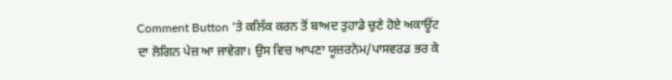Comment Button 'ਤੇ ਕਲਿੱਕ ਕਰਨ ਤੋਂ ਬਾਅਦ ਤੁਹਾਡੇ ਚੁਣੇ ਹੋਏ ਅਕਾਊਂਟ ਦਾ ਲੋਗਿਨ ਪੇਜ਼ ਆ ਜਾਵੇਗਾ। ਉਸ ਵਿਚ ਆਪਣਾ ਯੂਜ਼ਰਨੇਮ/ਪਾਸਵਰਡ ਭਰ ਕੇ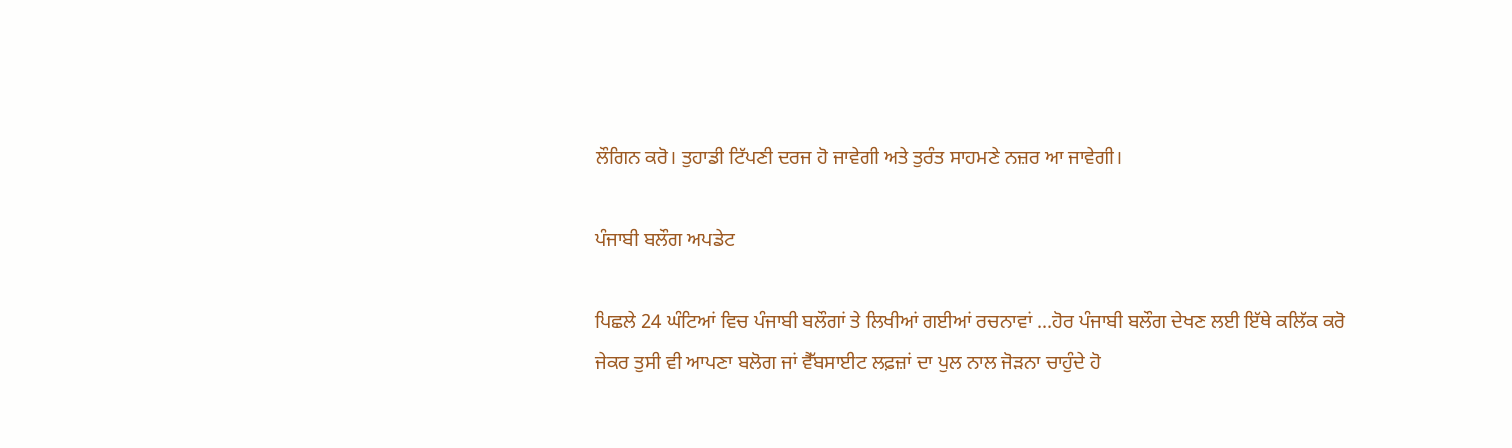ਲੌਗਿਨ ਕਰੋ। ਤੁਹਾਡੀ ਟਿੱਪਣੀ ਦਰਜ ਹੋ ਜਾਵੇਗੀ ਅਤੇ ਤੁਰੰਤ ਸਾਹਮਣੇ ਨਜ਼ਰ ਆ ਜਾਵੇਗੀ।

ਪੰਜਾਬੀ ਬਲੌਗ ਅਪਡੇਟ

ਪਿਛਲੇ 24 ਘੰਟਿਆਂ ਵਿਚ ਪੰਜਾਬੀ ਬਲੌਗਾਂ ਤੇ ਲਿਖੀਆਂ ਗਈਆਂ ਰਚਨਾਵਾਂ ...ਹੋਰ ਪੰਜਾਬੀ ਬਲੌਗ ਦੇਖਣ ਲਈ ਇੱਥੇ ਕਲਿੱਕ ਕਰੋ
ਜੇਕਰ ਤੁਸੀ ਵੀ ਆਪਣਾ ਬਲੋਗ ਜਾਂ ਵੈੱਬਸਾਈਟ ਲਫ਼ਜ਼ਾਂ ਦਾ ਪੁਲ ਨਾਲ ਜੋੜਨਾ ਚਾਹੁੰਦੇ ਹੋ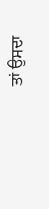ਤਾਂ ਉਸਦਾ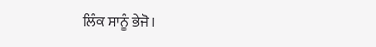ਲਿੰਕ ਸਾਨੂੰ ਭੇਜੋ।